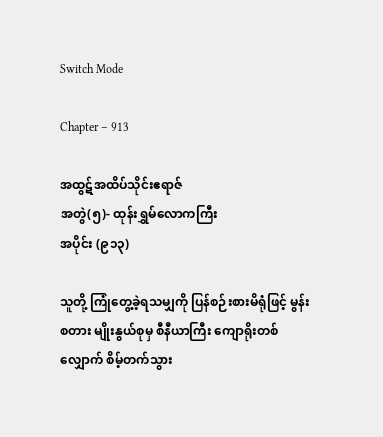Switch Mode

Chapter – 913

အထွဋ်အထိပ်သိုင်းဧရာဇ်
အတွဲ(၅)- ထုန်းရွှမ်လောကကြီး
အပိုင်း (၉၁၃)

သူတို့ ကြုံတွေ့ခဲ့ရသမျှကို ပြန်စဉ်းစားမိရုံဖြင့် မွန်းစတား မျိုးနွယ်စုမှ စီနီယာကြီး ကျောရိုးတစ်လျှောက် စိမ့်တက်သွား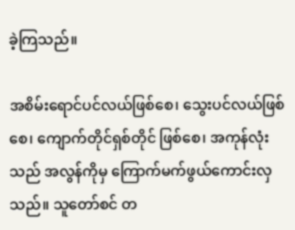ခဲ့ကြသည်။

အစိမ်းရောင်ပင်လယ်ဖြစ်စေ၊ သွေးပင်လယ်ဖြစ်စေ၊ ကျောက်တိုင်ရှစ်တိုင် ဖြစ်စေ၊ အကုန်လုံးသည် အလွန်ကိုမှ ကြောက်မက်ဖွယ်ကောင်းလှသည်။ သူတော်စင် တ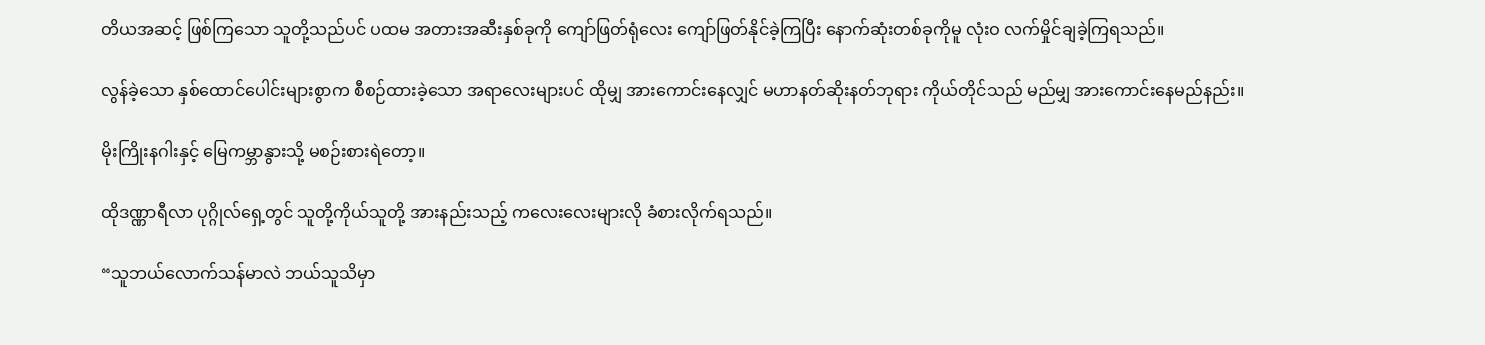တိယအဆင့် ဖြစ်ကြသော သူတို့သည်ပင် ပထမ အတားအဆီးနှစ်ခုကို ကျော်ဖြတ်ရုံလေး ကျော်ဖြတ်နိုင်ခဲ့ကြပြီး နောက်ဆုံးတစ်ခုကိုမူ လုံးဝ လက်မှိုင်ချခဲ့ကြရသည်။

လွန်ခဲ့သော နှစ်ထောင်ပေါင်းများစွာက စီစဉ်ထားခဲ့သော အရာလေးများပင် ထိုမျှ အားကောင်းနေလျှင် မဟာနတ်ဆိုးနတ်ဘုရား ကိုယ်တိုင်သည် မည်မျှ အားကောင်းနေမည်နည်း။

မိုးကြိုးနဂါးနှင့် မြေကမ္ဘာနွားသို့ မစဉ်းစားရဲတော့။

ထိုဒဏ္ဏာရီလာ ပုဂ္ဂိုလ်ရှေ့တွင် သူတို့ကိုယ်သူတို့ အားနည်းသည့် ကလေးလေးများလို ခံစားလိုက်ရသည်။

“သူဘယ်လောက်သန်မာလဲ ဘယ်သူသိမှာ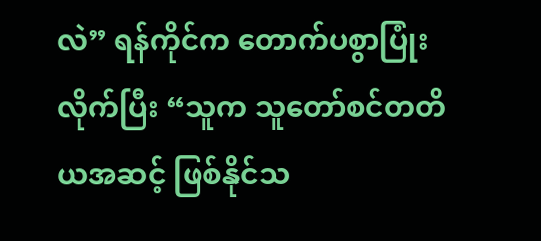လဲ” ရန်ကိုင်က တောက်ပစွာပြုံးလိုက်ပြီး “သူက သူတော်စင်တတိယအဆင့် ဖြစ်နိုင်သ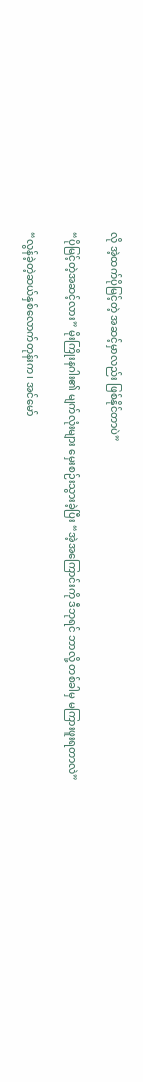လို အဲ့ထက်ပိုမြင့်တဲ့ အဆင့်မှာလည်း ဖြစ်နိုင်တာပဲ”

“ပိုမြင့်တဲ့အဆင့်လား” မိုးကြိုးနဂါး၏ မျက်လုံးများ မှေးစဉ်းသွားခဲ့ပြီး “အဲ့အကြောင်းကို ဒီဘုရင် ဘာလို့ တစ်ခါမှ မကြားဖူးရတာလဲ”

“လွန်ခဲ့တဲ့ဆယ်နှစ်လောက်တုန်းက၊ အင်မော်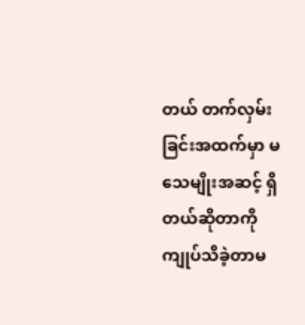တယ် တက်လှမ်းခြင်းအထက်မှာ မသေမျိုးအဆင့် ရှိတယ်ဆိုတာကို ကျုပ်သိခဲ့တာမ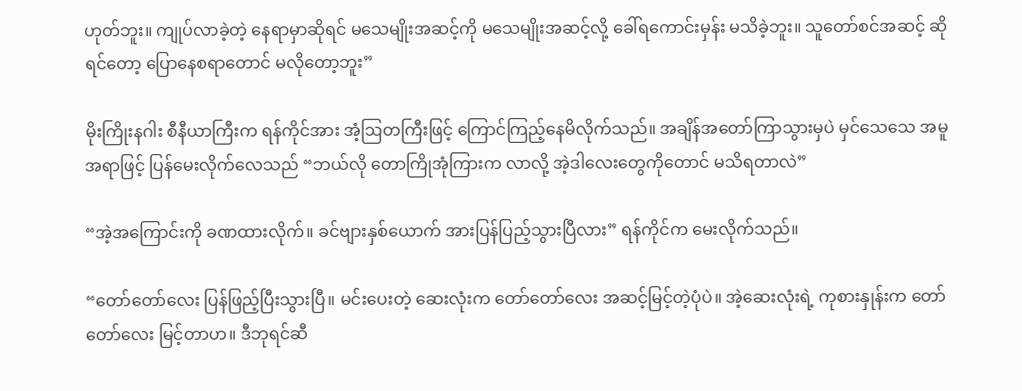ဟုတ်ဘူး။ ကျုပ်လာခဲ့တဲ့ နေရာမှာဆိုရင် မသေမျိုးအဆင့်ကို မသေမျိုးအဆင့်လို့ ခေါ်ရကောင်းမှန်း မသိခဲ့ဘူး။ သူတော်စင်အဆင့် ဆိုရင်တော့ ပြောနေစရာတောင် မလိုတော့ဘူး”

မိုးကြိုးနဂါး စီနီယာကြီးက ရန်ကိုင်အား အံ့ဩတကြီးဖြင့် ကြောင်ကြည့်နေမိလိုက်သည်။ အချိန်အတော်ကြာသွားမှပဲ မှင်သေသေ အမူအရာဖြင့် ပြန်မေးလိုက်လေသည် “ဘယ်လို တောကြိုအုံကြားက လာလို့ အဲ့ဒါလေးတွေကိုတောင် မသိရတာလဲ”

“အဲ့အကြောင်းကို ခဏထားလိုက်။ ခင်ဗျားနှစ်ယောက် အားပြန်ပြည့်သွားပြီလား” ရန်ကိုင်က မေးလိုက်သည်။

“တော်တော်လေး ပြန်ဖြည့်ပြီးသွားပြီ။ မင်းပေးတဲ့ ဆေးလုံးက တော်တော်လေး အဆင့်မြင့်တဲ့ပုံပဲ။ အဲ့ဆေးလုံးရဲ့ ကုစားနှုန်းက တော်တော်လေး မြင့်တာဟ။ ဒီဘုရင်ဆီ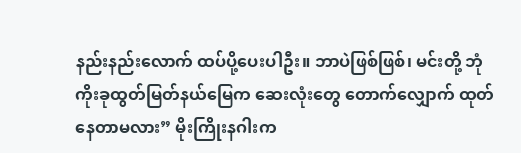နည်းနည်းလောက် ထပ်ပို့ပေးပါဦး။ ဘာပဲဖြစ်ဖြစ်၊ မင်းတို့ ဘုံကိုးခုထွတ်မြတ်နယ်မြေက ဆေးလုံးတွေ တောက်လျှောက် ထုတ်နေတာမလား” မိုးကြိုးနဂါးက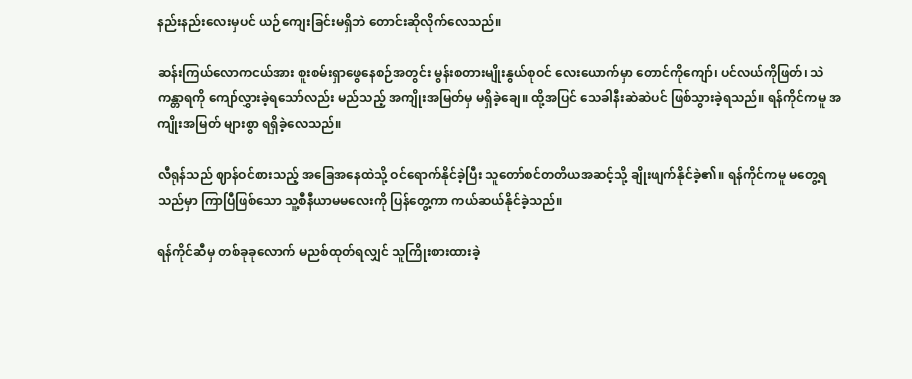နည်းနည်းလေးမှပင် ယဉ်ကျေးခြင်းမရှိဘဲ တောင်းဆိုလိုက်လေသည်။

ဆန်းကြယ်လောကငယ်အား စူးစမ်းရှာဖွေနေစဉ်အတွင်း မွန်းစတားမျိုးနွယ်စုဝင် လေးယောက်မှာ တောင်ကိုကျော်၊ ပင်လယ်ကိုဖြတ်၊ သဲကန္တာရကို ကျော်လွှားခဲ့ရသော်လည်း မည်သည့် အကျိုးအမြတ်မှ မရှိခဲ့ချေ။ ထို့အပြင် သေခါနီးဆဲဆဲပင် ဖြစ်သွားခဲ့ရသည်။ ရန်ကိုင်ကမူ အကျိုးအမြတ် များစွာ ရရှိခဲ့လေသည်။

လီရုန်သည် ဈာန်ဝင်စားသည့် အခြေအနေထဲသို့ ဝင်ရောက်နိုင်ခဲ့ပြီး သူတော်စင်တတိယအဆင့်သို့ ချိုးဖျက်နိုင်ခဲ့၏။ ရန်ကိုင်ကမူ မတွေ့ရသည်မှာ ကြာပြီဖြစ်သော သူ့စီနီယာမမလေးကို ပြန်တွေ့ကာ ကယ်ဆယ်နိုင်ခဲ့သည်။

ရန်ကိုင်ဆီမှ တစ်ခုခုလောက် မညစ်ထုတ်ရလျှင် သူကြိုးစားထားခဲ့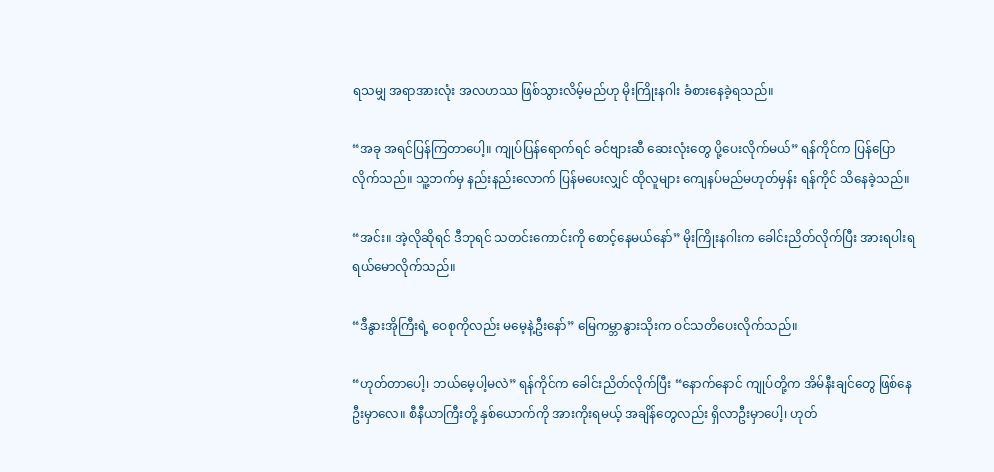ရသမျှ အရာအားလုံး အလဟဿ ဖြစ်သွားလိမ့်မည်ဟု မိုးကြိုးနဂါး ခံစားနေခဲ့ရသည်။

“အခု အရင်ပြန်ကြတာပေါ့။ ကျုပ်ပြန်ရောက်ရင် ခင်ဗျားဆီ ဆေးလုံးတွေ ပို့ပေးလိုက်မယ်” ရန်ကိုင်က ပြန်ပြောလိုက်သည်။ သူ့ဘက်မှ နည်းနည်းလောက် ပြန်မပေးလျှင် ထိုလူများ ကျေနပ်မည်မဟုတ်မှန်း ရန်ကိုင် သိနေခဲ့သည်။

“အင်း။ အဲ့လိုဆိုရင် ဒီဘုရင် သတင်းကောင်းကို စောင့်နေမယ်နော်” မိုးကြိုးနဂါးက ခေါင်းညိတ်လိုက်ပြီး အားရပါးရ ရယ်မောလိုက်သည်။

“ဒီနွားအိုကြီးရဲ့ ဝေစုကိုလည်း မမေ့နဲ့ဦးနော်” မြေကမ္ဘာနွားသိုးက ဝင်သတိပေးလိုက်သည်။

“ဟုတ်တာပေါ့၊ ဘယ်မေ့ပါ့မလဲ” ရန်ကိုင်က ခေါင်းညိတ်လိုက်ပြီး “နောက်နောင် ကျုပ်တို့က အိမ်နီးချင်‌တွေ ဖြစ်နေဦးမှာလေ။ စီနီယာကြီးတို့ နှစ်ယောက်ကို အားကိုးရမယ့် အချိန်တွေလည်း ရှိလာဦးမှာပေါ့၊ ဟုတ်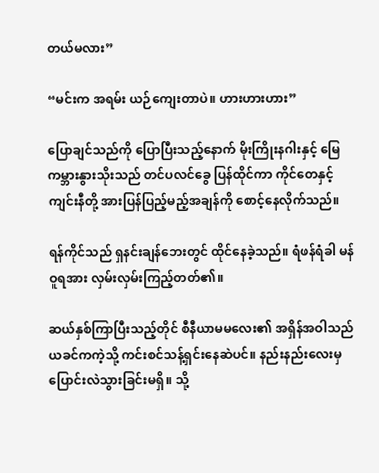တယ်မလား”

“မင်းက အရမ်း ယဉ်ကျေးတာပဲ။ ဟားဟားဟား”

ပြောချင်သည်ကို ပြောပြီးသည့်နောက် မိုးကြိုးနဂါးနှင့် မြေကမ္ဘားနွားသိုးသည် တင်ပလင်ခွေ ပြန်ထိုင်ကာ ကိုင်တေနှင့် ကျင်းနီတို့ အားပြန်ပြည့်မည့်အချန်ကို စောင့်နေလိုက်သည်။

ရန်ကိုင်သည် ရှနင်းချန်ဘေးတွင် ထိုင်နေခဲ့သည်။ ရံဖန်ရံခါ မန်ဝူရအား လှမ်းလှမ်းကြည့်တတ်၏။

ဆယ်နှစ်ကြာပြီးသည့်တိုင် စီနီယာမမလေး၏ အရှိန်အဝါသည် ယခင်ကကဲ့သို့ ကင်းစင်သန့်ရှင်းနေဆဲပင်။ နည်းနည်းလေးမှ ပြောင်းလဲသွားခြင်းမရှိ။ သို့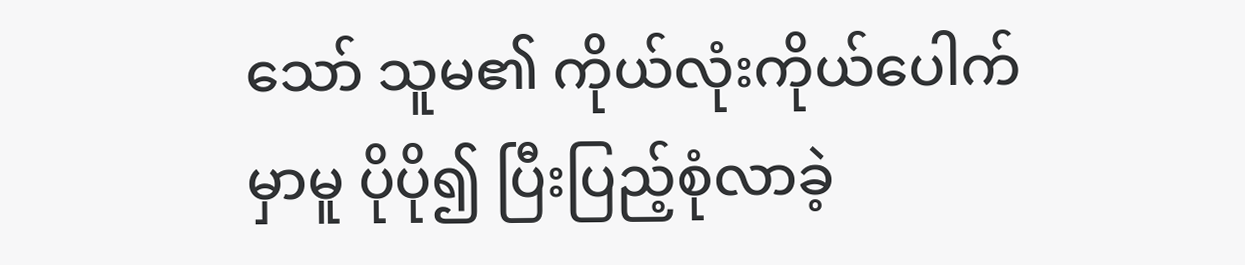သော် သူမ၏ ကိုယ်လုံးကိုယ်ပေါက်မှာမူ ပိုပို၍ ပြီးပြည့်စုံလာခဲ့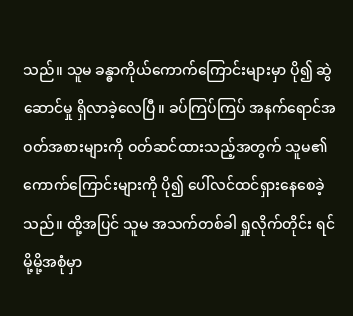သည်။ သူမ ခန္ဓာကိုယ်ကောက်ကြောင်းများမှာ ပို၍ ဆွဲဆောင်မှု ရှိလာခဲ့လေပြီ။ ခပ်ကြပ်ကြပ် အနက်ရောင်အဝတ်အစားများကို ဝတ်ဆင်ထားသည့်အတွက် သူမ၏ ကောက်ကြောင်းများကို ပို၍ ပေါ်လင်ထင်ရှားနေစေခဲ့သည်။ ထို့အပြင် သူမ အသက်တစ်ခါ ရှူလိုက်တိုင်း ရင်မို့မို့အစုံမှာ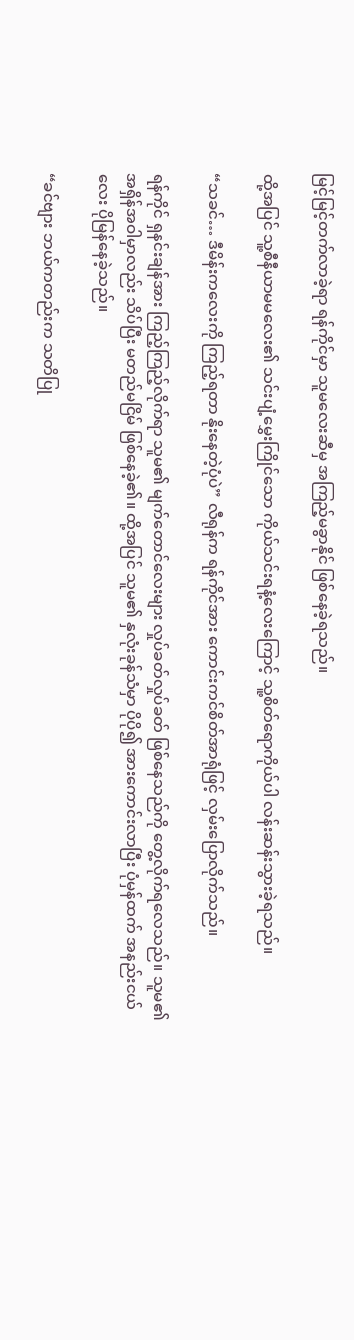မြင့်မြင့်တက်လာခဲ့ရာ ရန်ကိုင်မှာ သူမလေးဆီမှ အကြည့်မခွာနိုင် ဖြစ်နေခဲ့ရသည်။

ထို့အပြင် သူ့စီနီယာမမလေး၏ သင်းပျံ့မွှေးကြိုင်သော ကိုယ်သင်းရနံ့လေးကြောင့် သူ့စိတ်ရောကိုယ်ပါ လန်းဆန်းသွားခဲ့ရသည်။

“သခင်… ဒီမိန်းကလေးကို ကြည့်ရတာ နိုးနေတဲ့ပုံပဲ” လီရုန်က ရန်ကိုင်အား ကောင်းကင်စိတ်အာရုံဖြင့် လှမ်းပြောလိုက်သည်။

ရန်ကိုင် ရှနင်းချန်အား ကြည့်ကြည့်လိုက်ရာ သူမ၏ မျက်တောင်လေးများ လှုပ်ခတ်လှုပ်ခတ် ဖြစ်နေသည်ကို တွေ့လိုက်ရလေသည်။ သူမ၏ အရှိန်အဝါမှာလည်း သိပ်ပြီး မတည်မငြိမ် ဖြစ်နေခဲ့၏။ ထို့အပြင် သူမ၏ နှလုံးခုန်သံမှာ ပိုပို၍ အားကောင်းလာပြီး ပုံမှန်ထက် အနည်းငယ်လေး ပိုမြန်နေခဲ့သည်။

“ခင်ဗျား ဘယ်ကတည်းက သတိပြု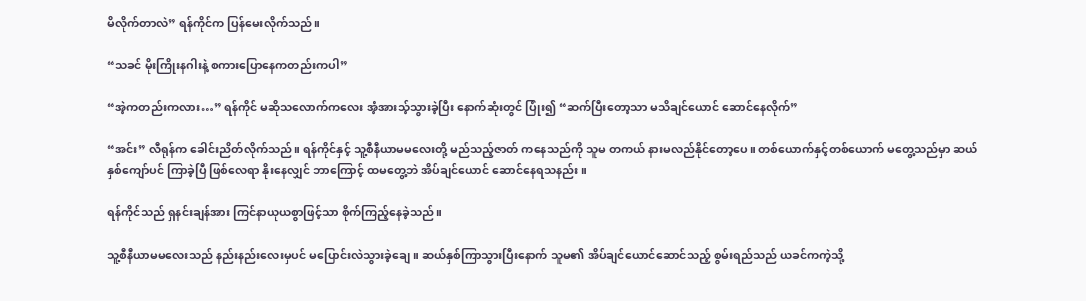မိလိုက်တာလဲ” ရန်ကိုင်က ပြန်မေးလိုက်သည်။

“သခင် မိုးကြိုးနဂါးနဲ့ စကားပြောနေကတည်းကပါ”

“အဲ့ကတည်းကလား…” ရန်ကိုင် မဆိုသလောက်ကလေး အံ့အားသ့်သွားခဲ့ပြီး နောက်ဆုံးတွင် ပြုံး၍ “ဆက်ပြီးတော့သာ မသိချင်ယောင် ဆောင်နေလိုက်”

“အင်း” လီရုန်က ခေါင်းညိတ်လိုက်သည်။ ရန်ကိုင်နှင့် သူ့စီနီယာမမလေးတို့ မည်သည့်ဇာတ် ကနေသည်ကို သူမ တကယ် နားမလည်နိုင်တော့ပေ။ တစ်ယောက်နှင့်တစ်ယောက် မတွေ့သည်မှာ ဆယ်နှစ်ကျော်ပင် ကြာခဲ့ပြီ ဖြစ်လေရာ နိုးနေလျှင် ဘာကြောင့် ထမတွေ့ဘဲ အိပ်ချင်ယောင် ဆောင်နေရသနည်း။

ရန်ကိုင်သည် ရှနင်းချန်အား ကြင်နာယုယစွာဖြင့်သာ စိုက်ကြည့်နေခဲ့သည်။

သူ့စီနီယာမမလေးသည် နည်းနည်းလေးမှပင် မပြောင်းလဲသွားခဲ့ချေ။ ဆယ်နှစ်ကြာသွားပြီးနောက် သူမ၏ အိပ်ချင်ယောင်ဆောင်သည့် စွမ်းရည်သည် ယခင်ကကဲ့သို့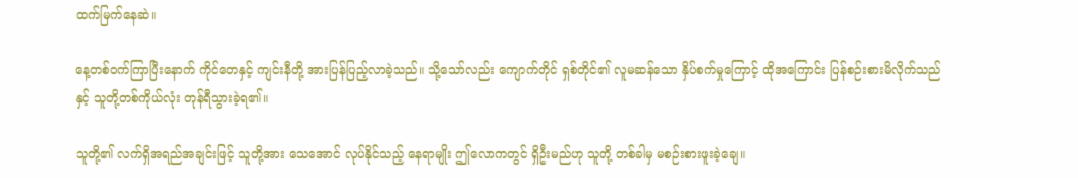ထက်မြက်နေဆဲ။

နေ့တစ်ဝက်ကြာပြီးနောက် ကိုင်တေနှင့် ကျင်းနီတို့ အားပြန်ပြည့်လာခဲ့သည်။ သို့သော်လည်း ကျောက်တိုင် ရှစ်တိုင်၏ လူမဆန်သော နှိပ်စက်မှုကြောင့် ထိုအကြောင်း ပြန်စဉ်းစားမိလိုက်သည်နှင့် သူတို့တစ်ကိုယ်လုံး တုန်ရီသွားခဲ့ရ၏။

သူတို့၏ လက်ရှိအရည်အချင်းဖြင့် သူတို့အား သေအောင် လုပ်နိုင်သည့် နေရာမျိုး ဤလောကတွင် ရှိဦးမည်ဟု သူတို့ တစ်ခါမှ မစဉ်းစားဖူးခဲ့ချေ။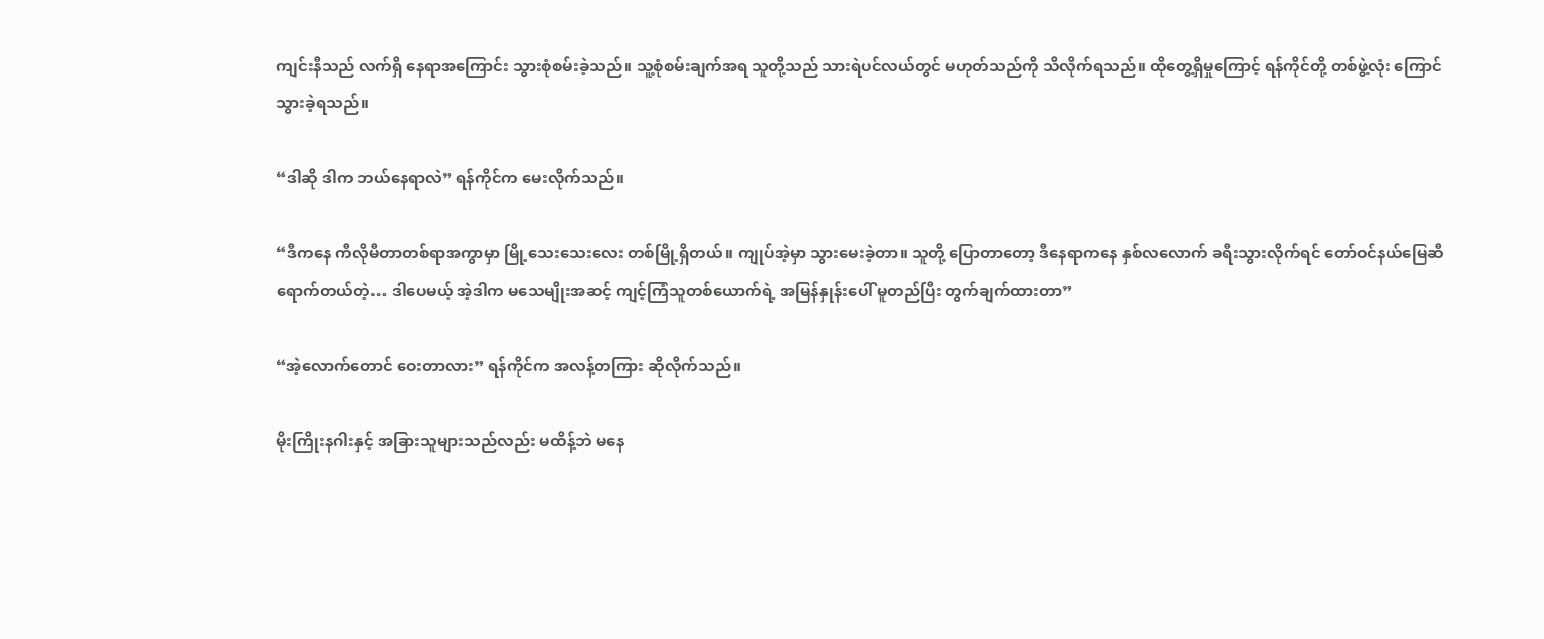ကျင်းနီသည် လက်ရှိ နေရာအကြောင်း သွားစုံစမ်းခဲ့သည်။ သူ့စုံစမ်းချက်အရ သူတို့သည် သားရဲပင်လယ်တွင် မဟုတ်သည်ကို သိလိုက်ရသည်။ ထိုတွေ့ရှိမှုကြောင့် ရန်ကိုင်တို့ တစ်ဖွဲ့လုံး ကြောင်သွားခဲ့ရသည်။

“ဒါဆို ဒါက ဘယ်နေရာလဲ” ရန်ကိုင်က မေးလိုက်သည်။

“ဒီကနေ ကီလိုမီတာတစ်ရာအကွာမှာ မြို့သေးသေးလေး တစ်မြို့ရှိတယ်။ ကျုပ်အဲ့မှာ သွားမေးခဲ့တာ။ သူတို့ ပြောတာတော့ ဒီနေရာကနေ နှစ်လလောက် ခရီးသွားလိုက်ရင် တော်ဝင်နယ်မြေဆီ ရောက်တယ်တဲ့… ဒါပေမယ့် အဲ့ဒါက မသေမျိုးအဆင့် ကျင့်ကြံသူတစ်ယောက်ရဲ့ အမြန်နှုန်းပေါ် မူတည်ပြီး တွက်ချက်ထားတာ”

“အဲ့လောက်တောင် ဝေးတာလား” ရန်ကိုင်က အလန့်တကြား ဆိုလိုက်သည်။

မိုးကြိုးနဂါးနှင့် အခြားသူများသည်လည်း မထိန့်ဘဲ မနေ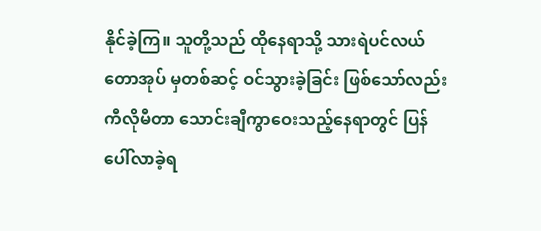နိုင်ခဲ့ကြ။ သူတို့သည် ထိုနေရာသို့ သားရဲပင်လယ်တောအုပ် မှတစ်ဆင့် ဝင်သွားခဲ့ခြင်း ဖြစ်သော်လည်း ကီလိုမီတာ သောင်းချီကွာဝေးသည့်နေရာတွင် ပြန်ပေါ်လာခဲ့ရ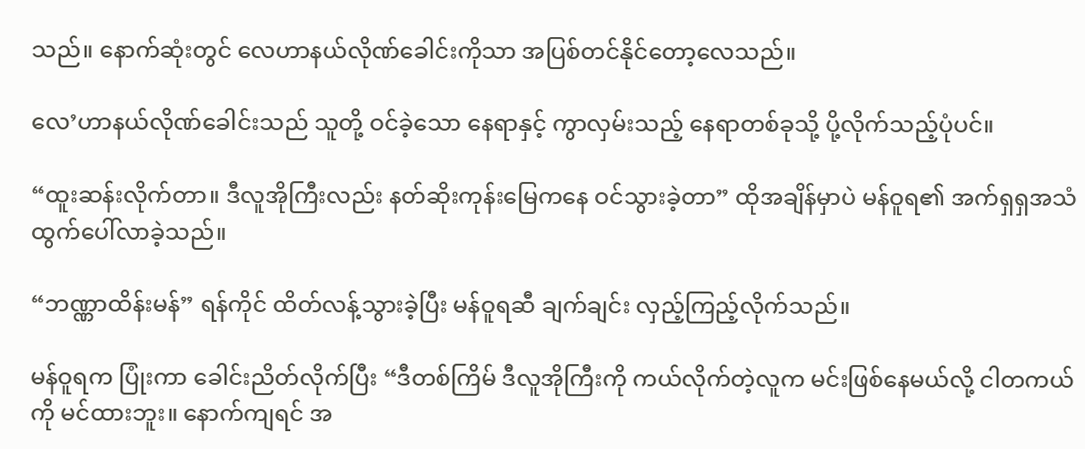သည်။ နောက်ဆုံးတွင် လေဟာနယ်လိုဏ်ခေါင်းကိုသာ အပြစ်တင်နိုင်တော့လေသည်။

လေ’ဟာနယ်လိုဏ်ခေါင်းသည် သူတို့ ဝင်ခဲ့သော နေရာနှင့် ကွာလှမ်းသည့် နေရာတစ်ခုသို့ ပို့လိုက်သည့်ပုံပင်။

“ထူးဆန်းလိုက်တာ။ ဒီလူအိုကြီးလည်း နတ်ဆိုးကုန်းမြေကနေ ဝင်သွားခဲ့တာ” ထိုအချိန်မှာပဲ မန်ဝူရ၏ အက်ရှရှအသံ ထွက်ပေါ်လာခဲ့သည်။

“ဘဏ္ဏာထိန်းမန်” ရန်ကိုင် ထိတ်လန့်သွားခဲ့ပြီး မန်ဝူရဆီ ချက်ချင်း လှည့်ကြည့်လိုက်သည်။

မန်ဝူရက ပြုံးကာ ခေါင်းညိတ်လိုက်ပြီး “ဒီတစ်ကြိမ် ဒီလူအိုကြီးကို ကယ်လိုက်တဲ့လူက မင်းဖြစ်နေမယ်လို့ ငါတကယ်ကို မင်ထားဘူး။ နောက်ကျရင် အ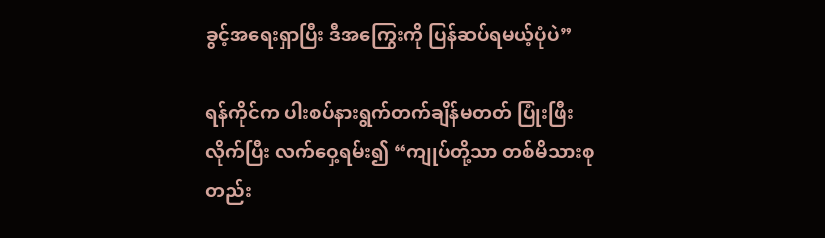ခွင့်အရေးရှာပြီး ဒီအကြွေးကို ပြန်ဆပ်ရမယ့်ပုံပဲ”

ရန်ကိုင်က ပါးစပ်နားရွက်တက်ချိန်မတတ် ပြုံးဖြီးလိုက်ပြီး လက်ဝှေ့ရမ်း၍ “ကျုပ်တို့သာ တစ်မိသားစုတည်း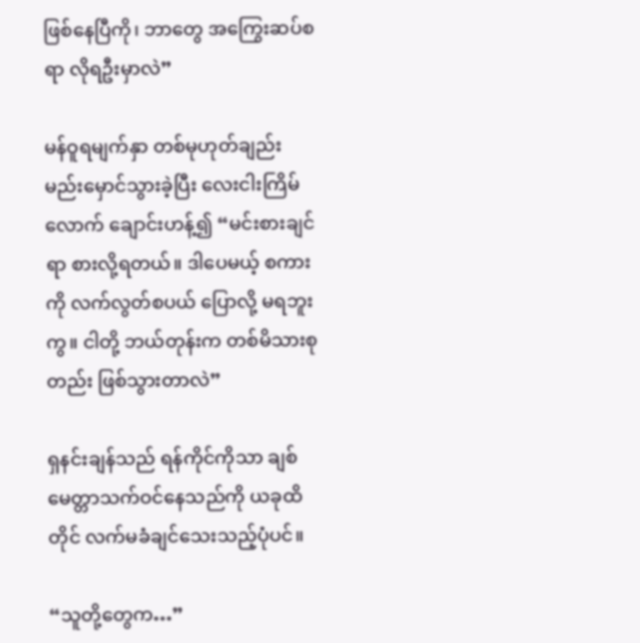ဖြစ်နေပြီကို၊ ဘာတွေ အကြွေးဆပ်စရာ လိုရဦးမှာလဲ”

မန်ဝူရမျက်နှာ တစ်မုဟုတ်ချည်း မည်းမှောင်သွားခဲ့ပြီး လေးငါးကြိမ်လောက် ချောင်းဟန့်၍ “မင်းစားချင်ရာ စားလို့ရတယ်။ ဒါပေမယ့် စကားကို လက်လွတ်စပယ် ပြောလို့ မရဘူးကွ။ ငါတို့ ဘယ်တုန်းက တစ်မိသားစုတည်း ဖြစ်သွားတာလဲ”

ရှနင်းချန်သည် ရန်ကိုင်ကိုသာ ချစ်မေတ္တာသက်ဝင်နေသည်ကို ယခုထိတိုင် လက်မခံချင်သေးသည့်ပုံပင်။

“သူတို့တွေက…”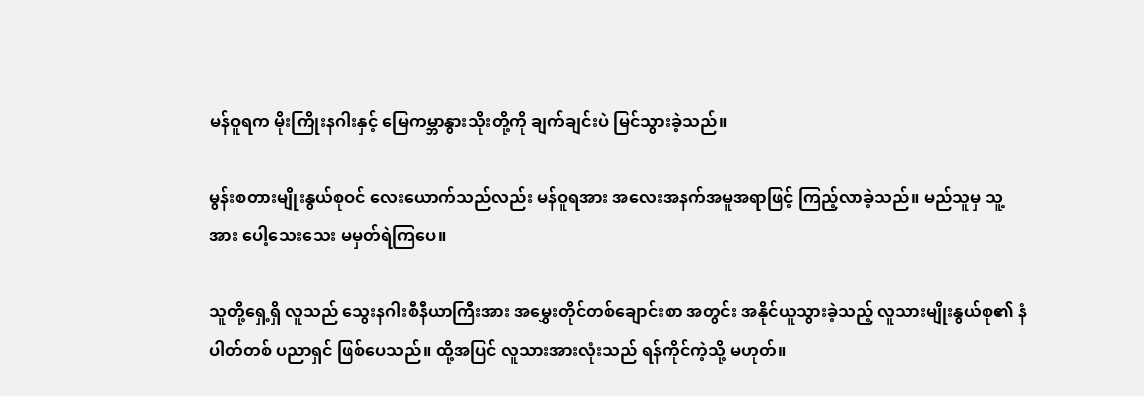မန်ဝူရက မိုးကြိုးနဂါးနှင့် မြေကမ္ဘာနွားသိုးတို့ကို ချက်ချင်းပဲ မြင်သွားခဲ့သည်။

မွန်းစတားမျိုးနွယ်စုဝင် လေးယောက်သည်လည်း မန်ဝူရအား အလေးအနက်အမူအရာဖြင့် ကြည့်လာခဲ့သည်။ မည်သူမှ သူ့အား ပေါ့သေးသေး မမှတ်ရဲကြပေ။

သူတို့ရှေ့ရှိ လူသည် သွေးနဂါးစီနီယာကြီးအား အမွှေးတိုင်တစ်ချောင်းစာ အတွင်း အနိုင်ယူသွားခဲ့သည့် လူသားမျိုးနွယ်စု၏ နံပါတ်တစ် ပညာရှင် ဖြစ်ပေသည်။ ထို့အပြင် လူသားအားလုံးသည် ရန်ကိုင်ကဲ့သို့ မဟုတ်။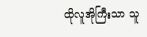ထိုလူအိုကြီးသာ သူ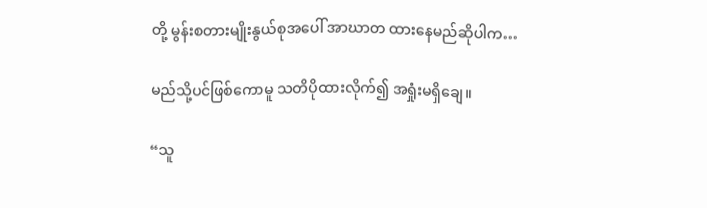တို့ မွန်းစတားမျိုးနွယ်စုအပေါ် အာဃာတ ထားနေမည်ဆိုပါက…

မည်သို့ပင်ဖြစ်ကောမူ သတိပိုထားလိုက်၍ အရှုံးမရှိချေ။

“သူ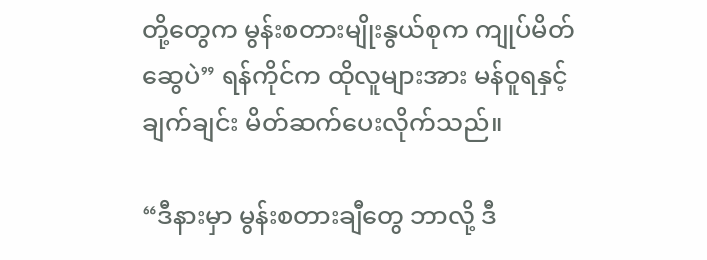တို့တွေက မွန်းစတားမျိုးနွယ်စုက ကျုပ်မိတ်ဆွေပဲ” ရန်ကိုင်က ထိုလူများအား မန်ဝူရနှင့် ချက်ချင်း မိတ်ဆက်ပေးလိုက်သည်။

“ဒီနားမှာ မွန်းစတားချီတွေ ဘာလို့ ဒီ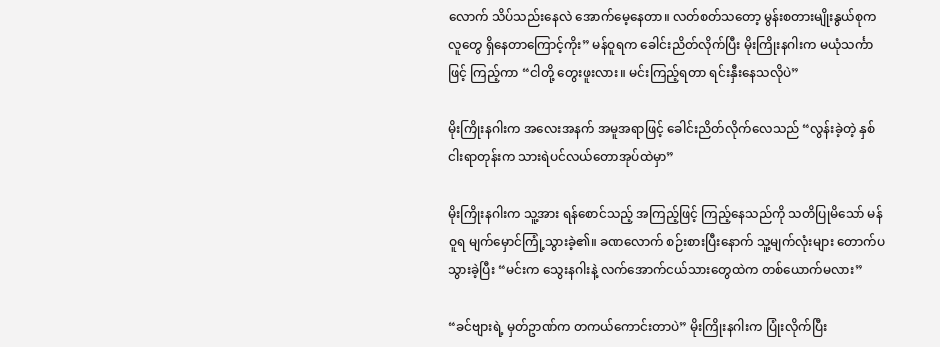လောက် သိပ်သည်းနေလဲ အောက်မေ့နေတာ။ လတ်စတ်သတော့ မွန်းစတားမျိုးနွယ်စုကလူတွေ ရှိနေတာကြောင့်ကိုး” မန်ဝူရက ခေါင်းညိတ်လိုက်ပြီး မိုးကြိုးနဂါးက မယုံသင်္ကာဖြင့် ကြည့်ကာ “ငါတို့ တွေးဖူးလား။ မင်းကြည့်ရတာ ရင်းနှီးနေသလိုပဲ”

မိုးကြိုးနဂါးက အလေးအနက် အမူအရာဖြင့် ခေါင်းညိတ်လိုက်လေသည် “လွန်းခဲ့တဲ့ နှစ်ငါးရာတုန်းက သားရဲပင်လယ်တောအုပ်ထဲမှာ”

မိုးကြိုးနဂါးက သူ့အား ရန်စောင်သည့် အကြည့်ဖြင့် ကြည့်နေသည်ကို သတိပြုမိသော် မန်ဝူရ မျက်မှောင်ကြုံ့သွားခဲ့၏။ ခဏလောက် စဉ်းစားပြီးနောက် သူ့မျက်လုံးများ တောက်ပသွားခဲ့ပြီး “မင်းက သွေးနဂါးနဲ့ လက်အောက်ငယ်သားတွေထဲက တစ်ယောက်မလား”

“ခင်ဗျားရဲ့ မှတ်ဥာဏ်က တကယ်ကောင်းတာပဲ” မိုးကြိုးနဂါးက ပြုံးလိုက်ပြီး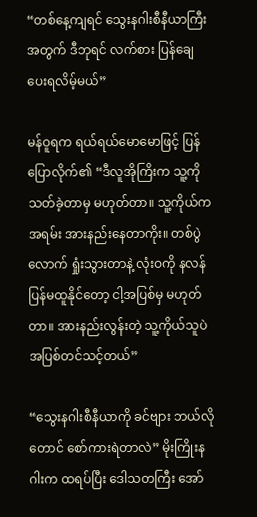“တစ်နေ့ကျရင် သွေးနဂါးစီနီယာကြီးအတွက် ဒီဘုရင် လက်စား ပြန်ချေပေးရလိမ့်မယ်”

မန်ဝူရက ရယ်ရယ်မောမောဖြင့် ပြန်ပြောလိုက်၏ “ဒီလူအိုကြိးက သူ့ကိုသတ်ခဲ့တာမှ မဟုတ်တာ။ သူ့ကိုယ်က အရမ်း အားနည်းနေတာကိုး။ တစ်ပွဲလောက် ရှုံးသွားတာနဲ့ လုံးဝကို နလန်ပြန်မထူနိုင်တော့ ငါ့အပြစ်မှ မဟုတ်တာ။ အားနည်းလွန်းတဲ့ သူ့ကိုယ်သူပဲ အပြစ်တင်သင့်တယ်”

“သွေးနဂါးစီနီယာကို ခင်ဗျား ဘယ်လိုတောင် စော်ကားရဲတာလဲ” မိုးကြိုးနဂါးက ထရပ်ပြီး ဒေါသတကြီး အော်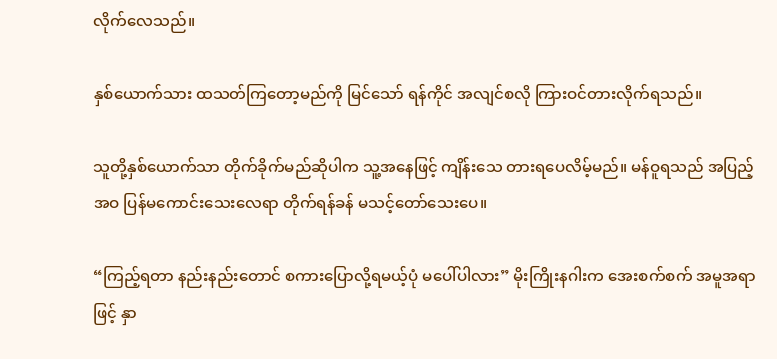လိုက်လေသည်။

နှစ်ယောက်သား ထသတ်ကြတော့မည်ကို မြင်သော် ရန်ကိုင် အလျင်စလို ကြားဝင်တားလိုက်ရသည်။

သူတို့နှစ်ယောက်သာ တိုက်ခိုက်မည်ဆိုပါက သူ့အနေဖြင့် ကျိန်းသေ တားရပေလိမ့်မည်။ မန်ဝူရသည် အပြည့်အဝ ပြန်မကောင်းသေးလေရာ တိုက်ရန်ခန် မသင့်တော်သေးပေ။

“ကြည့်ရတာ နည်းနည်း‌တောင် စကားပြောလို့ရမယ့်ပုံ မပေါ်ပါလား” မိုးကြိုးနဂါးက အေးစက်စက် အမူအရာဖြင့် နှာ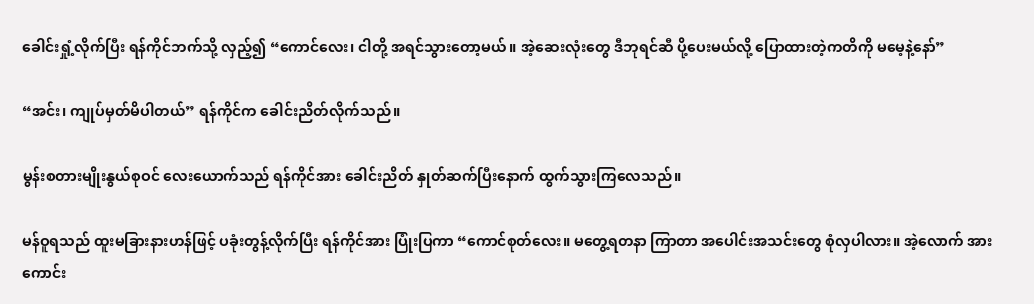ခေါင်းရှုံ့လိုက်ပြီး ရန်ကိုင်ဘက်သို့ လှည့်၍ “ကောင်လေး၊ ငါတို့ အရင်သွားတော့မယ်။ အဲ့ဆေးလုံးတွေ ဒီဘုရင်ဆီ ပို့ပေးမယ်လို့ ပြောထားတဲ့ကတိကို မမေ့နဲ့နော်”

“အင်း၊ ကျုပ်မှတ်မိပါတယ်” ရန်ကိုင်က ခေါင်းညိတ်လိုက်သည်။

မွန်းစတားမျိုးနွယ်စုဝင် လေးယောက်သည် ရန်ကိုင်အား ခေါင်းညိတ် နှုတ်ဆက်ပြီးနောက် ထွက်သွားကြလေသည်။

မန်ဝူရသည် ထူးမခြားနားဟန်ဖြင့် ပခုံးတွန့်လိုက်ပြီး ရန်ကိုင်အား ပြုံးပြကာ “ကောင်စုတ်လေး။ မတွေ့ရတနာ ကြာတာ အပေါင်းအသင်းတွေ စုံလှပါလား။ အဲ့လောက် အားကောင်း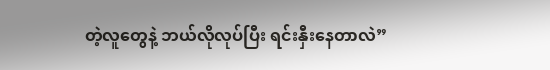တဲ့လူတွေနဲ့ ဘယ်လိုလုပ်ပြီး ရင်းနှီးနေတာလဲ”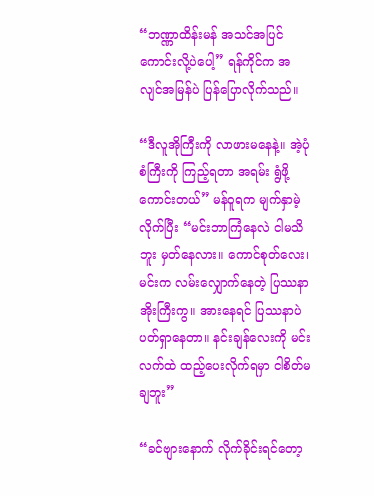“ဘဏ္ဏာထိန်းမန် အသင်အပြင် ကောင်းလို့ပဲပေါ့” ရန်ကိုင်က အလျင်အမြန်ပဲ ပြန်ပြောလိုက်သည်။

“ဒီလူအိုကြီးကို လာဖားမနေနဲ့။ အဲ့ပုံစံကြီးကို ကြည့်ရတာ အရမ်း ရွံဖို့ကောင်းတယ်” မန်ဝူရက မျက်နှာမဲ့လိုက်ပြီး “မင်းဘာကြံနေလဲ ငါမသိဘူး မှတ်နေလား။ ကောင်စုတ်လေး၊ မင်းက လမ်းလျှောက်နေတဲ့ ပြဿနာအိုးကြီးကွ။ အားနေရင် ပြဿနာပဲ ပတ်ရှာနေတာ။ နင်းချန်လေးကို မင်းလက်ထဲ ထည့်ပေးလိုက်ရမှာ ငါစိတ်မချဘူး”

“ခင်ဗျားနောက် လိုက်ခိုင်းရင်တော့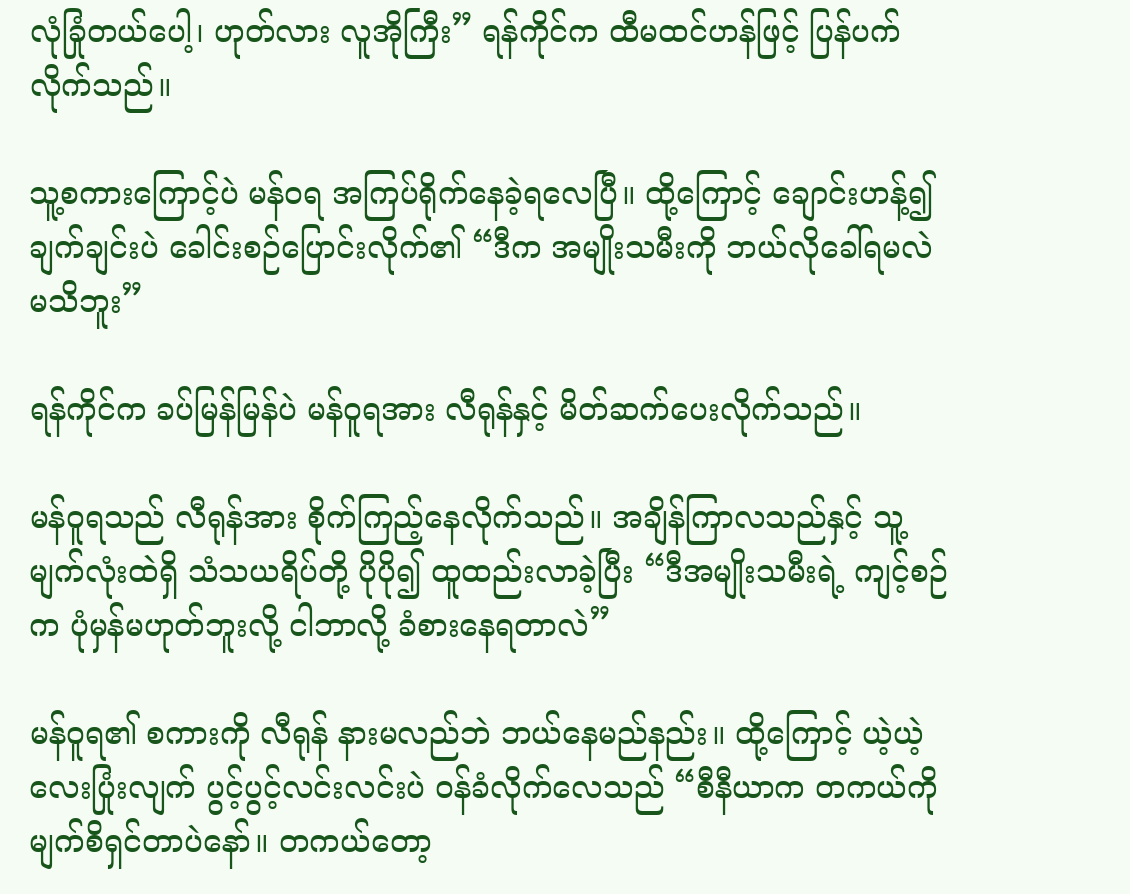လုံခြုံတယ်ပေါ့၊ ဟုတ်လား လူအိုကြီး” ရန်ကိုင်က ထီမထင်ဟန်ဖြင့် ပြန်ပက်လိုက်သည်။

သူ့စကားကြောင့်ပဲ မန်ဝရ အကြပ်ရိုက်နေခဲ့ရလေပြီ။ ထို့ကြောင့် ချောင်းဟန့်၍ ချက်ချင်းပဲ ခေါင်းစဉ်ပြောင်းလိုက်၏ “ဒီက အမျိုးသမီးကို ဘယ်လိုခေါ်ရမလဲ မသိဘူး”

ရန်ကိုင်က ခပ်မြန်မြန်ပဲ မန်ဝူရအား လီရုန်နှင့် မိတ်ဆက်ပေးလိုက်သည်။

မန်ဝူရသည် လီရုန်အား စိုက်ကြည့်နေလိုက်သည်။ အချိန်ကြာလသည်နှင့် သူ့မျက်လုံးထဲရှိ သံသယရိပ်တို့ ပိုပို၍ ထူထည်းလာခဲ့ပြီး “ဒီအမျိုးသမီးရဲ့ ကျင့်စဉ်က ပုံမှန်မဟုတ်ဘူးလို့ ငါဘာလို့ ခံစားနေရတာလဲ”

မန်ဝူရ၏ စကားကို လီရုန် နားမလည်ဘဲ ဘယ်နေမည်နည်း။ ထို့ကြောင့် ယဲ့ယဲ့လေးပြုံးလျက် ပွင့်ပွင့်လင်းလင်းပဲ ဝန်ခံလိုက်လေသည် “စီနီယာက တကယ်ကို မျက်စိရှင်တာပဲနော်။ တကယ်တော့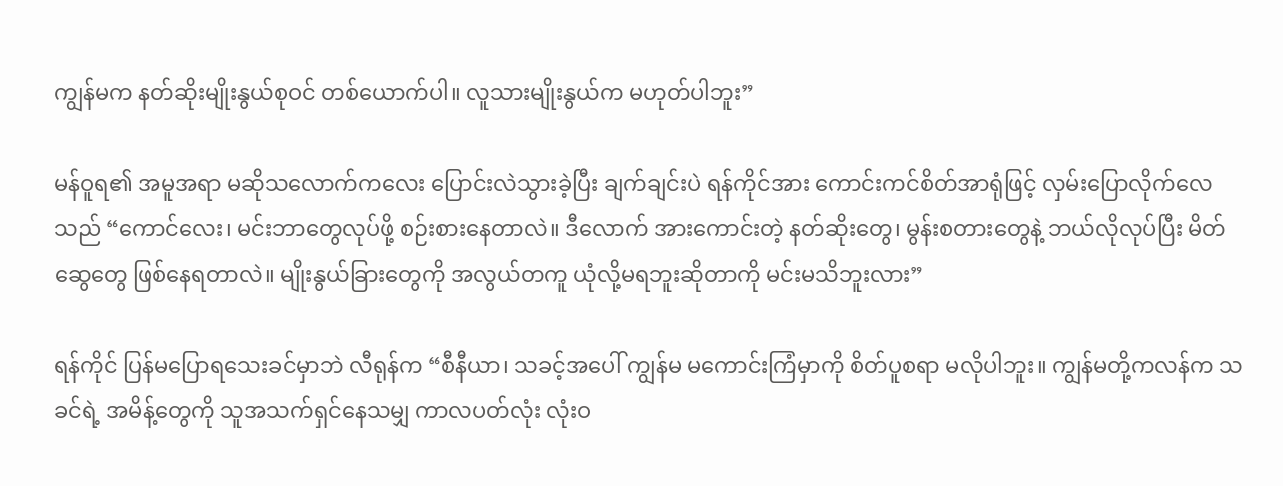ကျွန်မက နတ်ဆိုးမျိုးနွယ်စုဝင် တစ်ယောက်ပါ။ လူသားမျိုးနွယ်က မဟုတ်ပါဘူး”

မန်ဝူရ၏ အမူအရာ မဆိုသလောက်ကလေး ပြောင်းလဲသွားခဲ့ပြီး ချက်ချင်းပဲ ရန်ကိုင်အား ကောင်းကင်စိတ်အာရုံဖြင့် လှမ်းပြောလိုက်လေသည် “ကောင်လေး၊ မင်းဘာတွေလုပ်ဖို့ စဉ်းစားနေတာလဲ။ ဒီလောက် အားကောင်းတဲ့ နတ်ဆိုးတွေ၊ မွန်းစတားတွေနဲ့ ဘယ်လိုလုပ်ပြီး မိတ်ဆွေတွေ ဖြစ်နေရတာလဲ။ မျိုးနွယ်ခြားတွေကို အလွယ်တကူ ယုံလို့မရဘူးဆိုတာကို မင်းမသိဘူးလား”

ရန်ကိုင် ပြန်မပြောရသေးခင်မှာဘဲ လီရုန်က “စီနီယာ၊ သခင့်အပေါ် ကျွန်မ မကောင်းကြံမှာကို စိတ်ပူစရာ မလိုပါဘူး။ ကျွန်မတို့ကလန်က သခင်ရဲ့ အမိန့်တွေကို သူအသက်ရှင်နေသမျှ ကာလပတ်လုံး လုံးဝ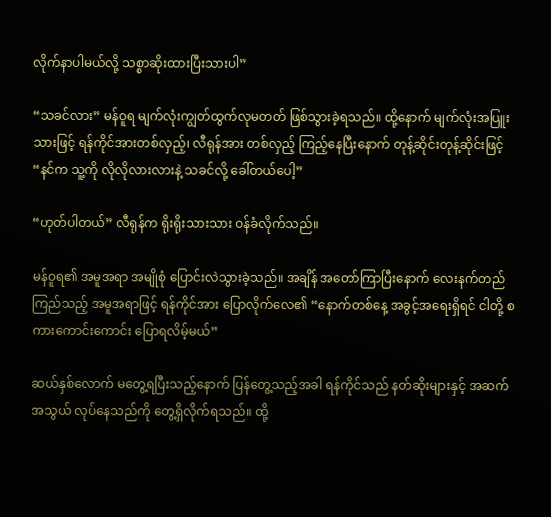လိုက်နာပါမယ်လို့ သစ္စာဆိုးထားပြီးသားပါ”

“သခင်လား” မန်ဝူရ မျက်လုံးကျွတ်ထွက်လုမတတ် ဖြစ်သွားခဲ့ရသည်။ ထို့နောက် မျက်လုံးအပြူးသားဖြင့် ရန်ကိုင်အားတစ်လှည့်၊ လီရုန်အား တစ်လှည့် ကြည့်နေပြီးနောက် တုန့်ဆိုင်းတုန့်ဆိုင်းဖြင့် “နင်က သူ့ကို လိုလိုလားလားနဲ့ သခင်လို့ ခေါ်တယ်ပေါ့”

“ဟုတ်ပါတယ်” လီရုန်က ရိုးရိုးသားသား ဝန်ခံလိုက်သည်။

မန်ဝူရ၏ အမူအရာ အမျိုစုံ ပြောင်းလဲသွားခဲ့သည်။ အချိန် အတော်ကြာပြီးနောက် လေးနက်တည်ကြည်သည့် အမူအရာဖြင့် ရန်ကိုင်အား ပြောလိုက်လေ၏ “နောက်တစ်နေ့ အခွင့်အရေးရှိရင် ငါတို့ စကားကောင်းကောင်း ပြောရလိမ့်မယ်”

ဆယ်နှစ်လောက် မတွေ့ရပြီးသည့်နောက် ပြန်တွေ့သည့်အခါ ရန်ကိုင်သည် နတ်ဆိုးများနှင့် အဆက်အသွယ် လုပ်နေသည်ကို တွေ့ရှိလိုက်ရသည်။ ထို့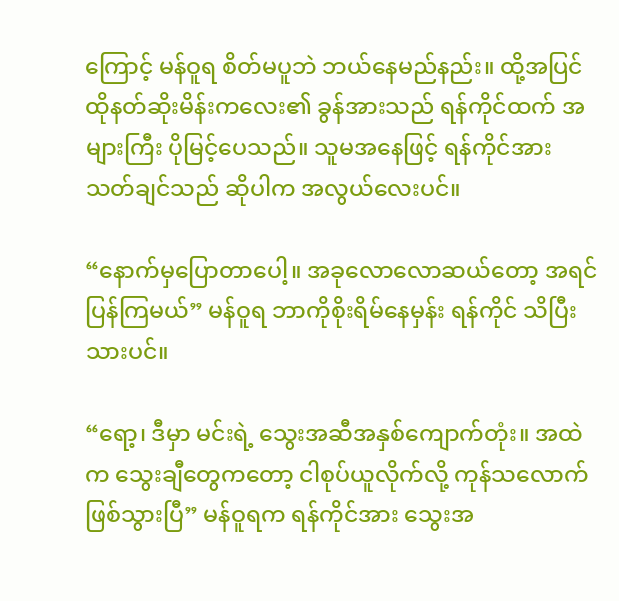ကြောင့် မန်ဝူရ စိတ်မပူဘဲ ဘယ်နေမည်နည်း။ ထို့အပြင် ထိုနတ်ဆိုးမိန်းကလေး၏ ခွန်အားသည် ရန်ကိုင်ထက် အများကြီး ပိုမြင့်ပေသည်။ သူမအနေဖြင့် ရန်ကိုင်အား သတ်ချင်သည် ဆိုပါက အလွယ်လေးပင်။

“နောက်မှပြောတာပေါ့။ အခုလောလောဆယ်တော့ အရင်ပြန်ကြမယ်” မန်ဝူရ ဘာကိုစိုးရိမ်နေမှန်း ရန်ကိုင် သိပြီးသားပင်။

“ရော့၊ ဒီမှာ မင်းရဲ့ သွေးအဆီအနှစ်ကျောက်တုံး။ အထဲက သွေးချီတွေကတော့ ငါစုပ်ယူလိုက်လို့ ကုန်သလောက် ဖြစ်သွားပြီ” မန်ဝူရက ရန်ကိုင်အား သွေးအ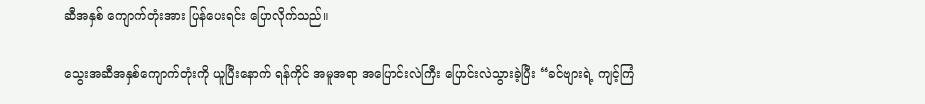ဆီအနှစ် ကျောက်တုံးအား ပြန်ပေးရင်း ပြောလိုက်သည်။

သွေးအဆီအနှစ်ကျောက်တုံးကို ယူပြီးနောက် ရန်ကိုင် အမူအရာ အပြောင်းလဲကြီး ပြောင်းလဲသွားခဲ့ပြီး “ခင်ဗျားရဲ့ ကျင့်ကြံ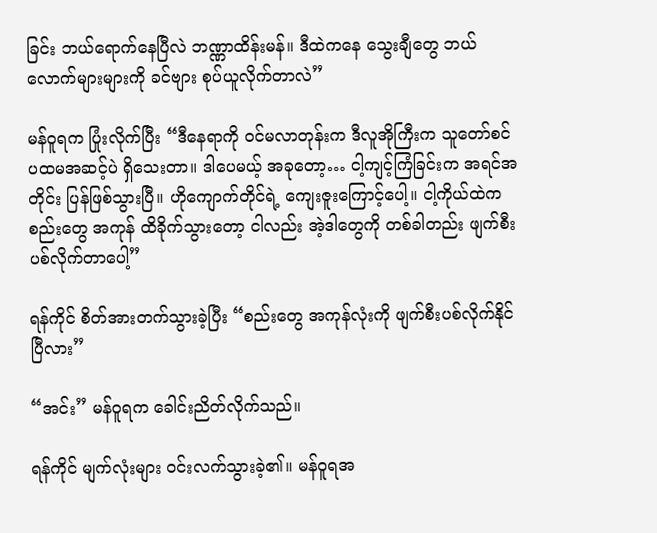ခြင်း ဘယ်ရောက်နေပြီလဲ ဘဏ္ဏာထိန်းမန်။ ဒီထဲကနေ သွေးချီတွေ ဘယ်လောက်များများကို ခင်ဗျား စုပ်ယူလိုက်တာလဲ”

မန်ဝူရက ပြုံးလိုက်ပြီး “ဒီနေရာကို ဝင်မလာတုန်းက ဒီလူအိုကြီးက သူတော်စင် ပထမအဆင့်ပဲ ရှိသေးတာ။ ဒါပေမယ့် အခုတော့… ငါ့ကျင့်ကြံခြင်းက အရင်အတိုင်း ပြန်ဖြစ်သွားပြီ။ ဟိုကျောက်တိုင်ရဲ့ ကျေးဇူးကြောင့်ပေါ့။ ငါ့ကိုယ်ထဲက စည်းတွေ အကုန် ထိခိုက်သွားတော့ ငါလည်း အဲ့ဒါတွေကို တစ်ခါတည်း ဖျက်စီးပစ်လိုက်တာပေါ့”

ရန်ကိုင် စိတ်အားတက်သွားခဲ့ပြီး “စည်းတွေ အကုန်လုံးကို ဖျက်စီးပစ်လိုက်နိုင်ပြီလား”

“အင်း” မန်ဝူရက ခေါင်းညိတ်လိုက်သည်။

ရန်ကိုင် မျက်လုံးများ ဝင်းလက်သွားခဲ့၏။ မန်ဝူရအ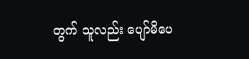တွက် သူလည်း ပျော်မိပေ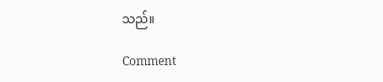သည်။

Comment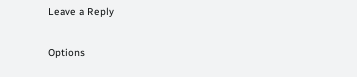Leave a Reply

Options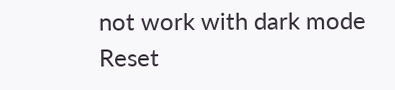not work with dark mode
Reset